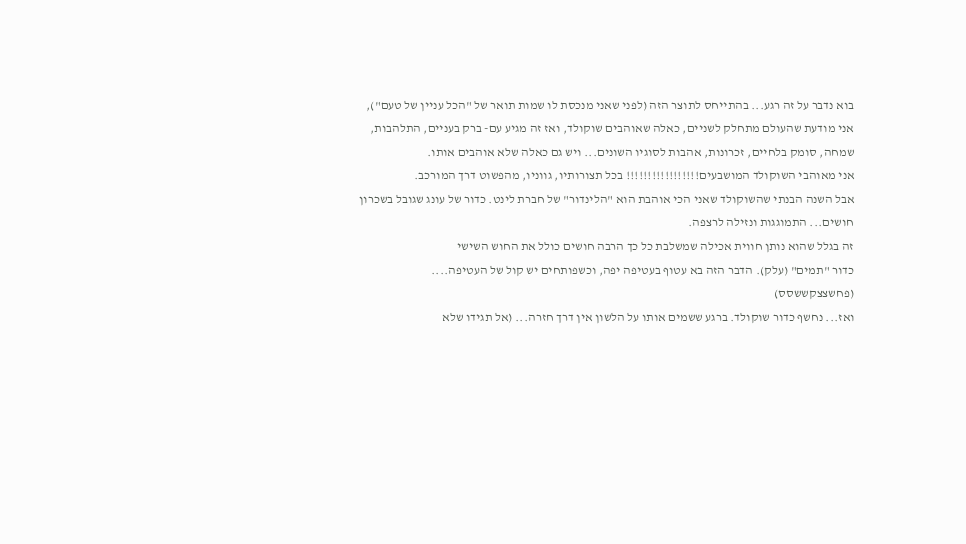בוא נדבר על זה רגע... בהתייחס לתוצר הזה (לפני שאני מנכסת לו שמות תואר של "הכל עניין של טעם"), אני מודעת שהעולם מתחלק לשניים, כאלה שאוהבים שוקולד, ואז זה מגיע עם- ברק בעניים, התלהבות, שמחה, סומק בלחיים, זכרונות, אהבות לסוגיו השונים... ויש גם כאלה שלא אוהבים אותו.
אני מאוהבי השוקולד המושבעים!!!!!!!!!!!!!!!!! בכל תצורותיו, גווניו, מהפשוט דרך המורכב.
אבל השנה הבנתי שהשוקולד שאני הכי אוהבת הוא "הלינדור" של חברת לינט. כדור של עונג שגובל בשכרון חושים... התמוגגות ונזילה לרצפה.
זה בגלל שהוא נותן חווית אכילה שמשלבת כל כך הרבה חושים כולל את החוש השישי
כדור "תמים" (עלק). הדבר הזה בא עטוף בעטיפה יפה, וכשפותחים יש קול של העטיפה.... (פחשצצקששסס)
ואז... נחשף כדור שוקולד. ברגע ששמים אותו על הלשון אין דרך חזרה... (אל תגידו שלא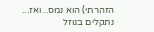הזהרתי) הוא נמס.. ואז... נתקלים בנוזל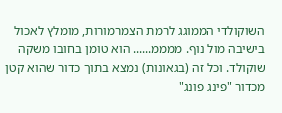השוקולדי הממוגג לרמת הצמרמורות, מומלץ לאכול בישיבה מול נוף. ממממ...... הוא טומן בחובו משקה שוקולד. וכל זה (בגאונות) נמצא בתוך כדור שהוא קטן מכדור "פינג פונג"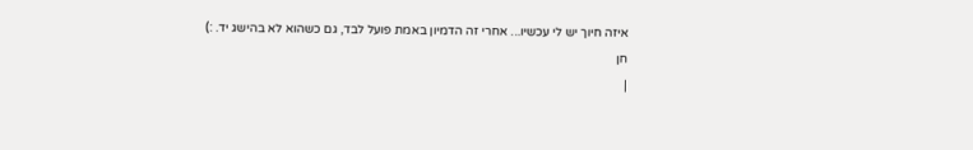איזה חיוך יש לי עכשיו... אחרי זה הדמיון באמת פועל לבד, גם כשהוא לא בהישג יד. :)
חן
|